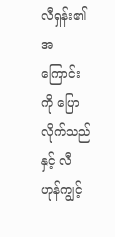လီရှန်း၏အကြောင်းကို ပြောလိုက်သည်နှင့် လီဟုန်ကျွင့်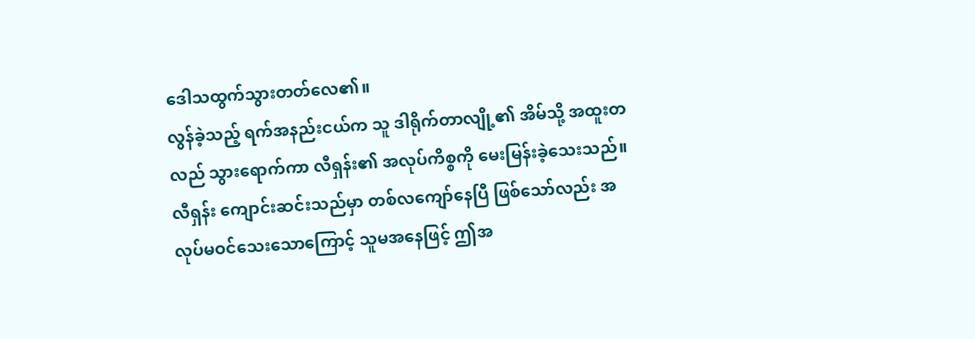ဒေါသထွက်သွားတတ်လေ၏။
လွန်ခဲ့သည့် ရက်အနည်းငယ်က သူ ဒါရိုက်တာလျို့၏ အိမ်သို့ အထူးတလည် သွားရောက်ကာ လီရှန်း၏ အလုပ်ကိစ္စကို မေးမြန်းခဲ့သေးသည်။
လီရှန်း ကျောင်းဆင်းသည်မှာ တစ်လကျော်နေပြီ ဖြစ်သော်လည်း အလုပ်မဝင်သေးသောကြောင့် သူမအနေဖြင့် ဤအ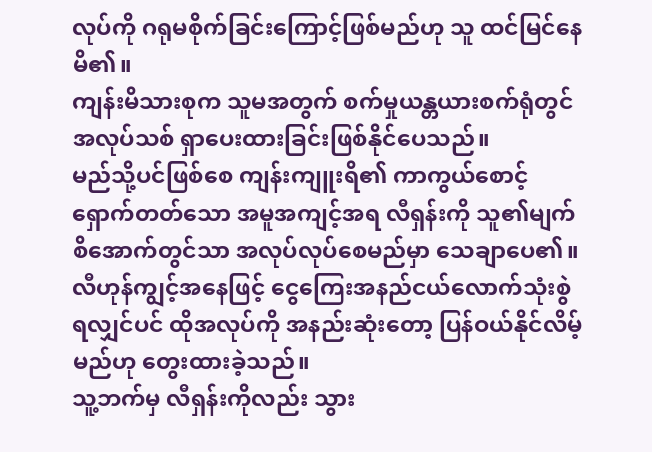လုပ်ကို ဂရုမစိုက်ခြင်းကြောင့်ဖြစ်မည်ဟု သူ ထင်မြင်နေမိ၏။
ကျန်းမိသားစုက သူမအတွက် စက်မှုယန္တယားစက်ရုံတွင် အလုပ်သစ် ရှာပေးထားခြင်းဖြစ်နိုင်ပေသည်။
မည်သို့ပင်ဖြစ်စေ ကျန်းကျူးရိ၏ ကာကွယ်စောင့်ရှောက်တတ်သော အမူအကျင့်အရ လီရှန်းကို သူ၏မျက်စိအောက်တွင်သာ အလုပ်လုပ်စေမည်မှာ သေချာပေ၏။
လီဟုန်ကျွင့်အနေဖြင့် ငွေကြေးအနည်ငယ်လောက်သုံးစွဲရလျှင်ပင် ထိုအလုပ်ကို အနည်းဆုံးတော့ ပြန်ဝယ်နိုင်လိမ့်မည်ဟု တွေးထားခဲ့သည်။
သူ့ဘက်မှ လီရှန်းကိုလည်း သွား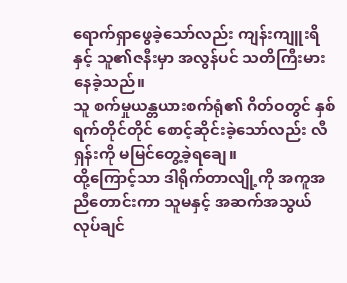ရောက်ရှာဖွေခဲ့သော်လည်း ကျန်းကျူးရိနှင့် သူ၏ဇနီးမှာ အလွန်ပင် သတိကြီးမားနေခဲ့သည်။
သူ စက်မှုယန္တယားစက်ရုံ၏ ဂိတ်ဝတွင် နှစ်ရက်တိုင်တိုင် စောင့်ဆိုင်းခဲ့သော်လည်း လီရှန်းကို မမြင်တွေ့ခဲ့ရချေ။
ထို့ကြောင့်သာ ဒါရိုက်တာလျို့ကို အကူအညီတောင်းကာ သူမနှင့် အဆက်အသွယ် လုပ်ချင်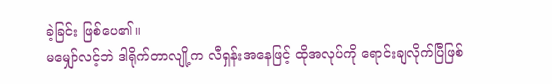ခဲ့ခြင်း ဖြစ်ပေ၏။
မမျှော်လင့်ဘဲ ဒါရိုက်တာလျို့က လီရှန်းအနေဖြင့် ထိုအလုပ်ကို ရောင်းချလိုက်ပြီဖြစ်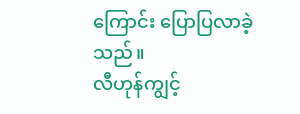ကြောင်း ပြောပြလာခဲ့သည်။
လီဟုန်ကျွင့်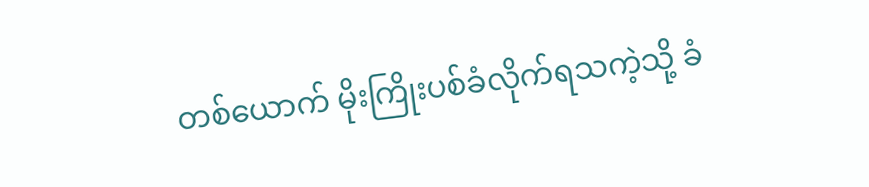တစ်ယောက် မိုးကြိုးပစ်ခံလိုက်ရသကဲ့သို့ ခံ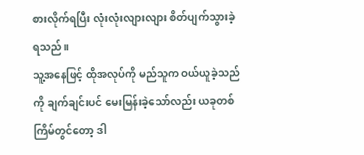စားလိုက်ရပြီး လုံးလုံးလျားလျား စိတ်ပျက်သွားခဲ့ရသည်။
သူ့အနေဖြင့် ထိုအလုပ်ကို မည်သူက ဝယ်ယူခဲ့သည်ကို ချက်ချင်းပင် မေးမြန်းခဲ့သော်လည်း ယခုတစ်ကြိမ်တွင်တော့ ဒါ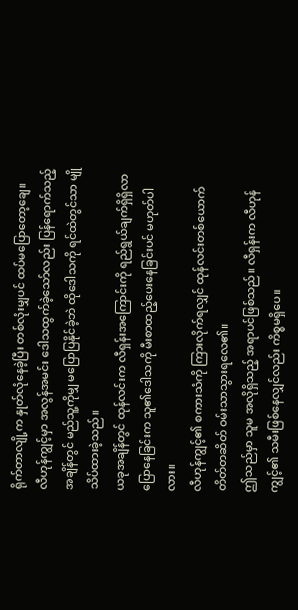ရိုက်တာလျို့က နှုတ်လုံနေခဲ့ပြီး တစ်လုံးမျှပင် ထပ်မပြောတော့ချေ။
လီဟုန်ကျွင့်မှာ အလွန်အမင်း ဒေါသထွက်ခဲ့သော်လည်း ပြန်ရောက်သည့်အချိန်တွင် မည်သူ့ကိုမျှ မပြောပြနိုင်ခဲ့ဘဲ ထိုဒေါသကို ရင်ထဲတွင်သာ မျိုသိပ်ထားခဲ့သည်။
ယခုအချိန်တွင် ထုန်လင်းက လီရှန်းအကြောင်းကို ရည်ရွယ်ချက်ရှိရှိလာပြောနေခြင်းက သူ၏ဒေါသကို မီးစာထည့်ပေးနေခြင်းပင် မဟုတ်ပါလား။
လီဟုန်ကျွင့်၏ စကားသံကို ကြားလိုက်ရလျှင် ထုန်လင်းတစ်ယောက် တိတ်တဆိတ် ဝမ်းသာသွားရလေ၏။
ဤသည်မှာ သူမ အလိုရှိသည့် အရာပင်ဖြစ်သည်။ လီရှန်းက လီဟုန်ကျွင့်၏ သမီးဖြစ်နေလျှင်လည်း ကိစ္စမရှိပေ။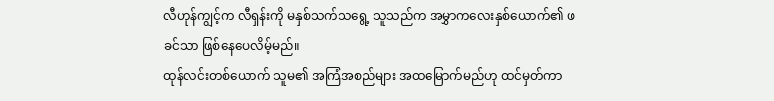လီဟုန်ကျွင့်က လီရှန်းကို မနှစ်သက်သရွေ့ သူသည်က အမွှာကလေးနှစ်ယောက်၏ ဖခင်သာ ဖြစ်နေပေလိမ့်မည်။
ထုန်လင်းတစ်ယောက် သူမ၏ အကြံအစည်များ အထမြောက်မည်ဟု ထင်မှတ်ကာ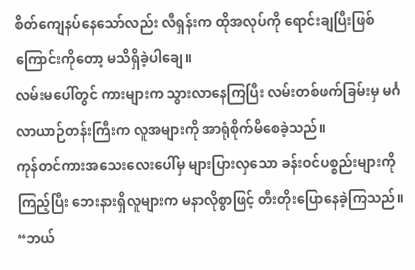စိတ်ကျေနပ်နေသော်လည်း လီရှန်းက ထိုအလုပ်ကို ရောင်းချပြီးဖြစ်ကြောင်းကိုတော့ မသိရှိခဲ့ပါချေ။
လမ်းမပေါ်တွင် ကားများက သွားလာနေကြပြီး လမ်းတစ်ဖက်ခြမ်းမှ မင်္ဂလာယာဉ်တန်းကြီးက လူအများကို အာရုံစိုက်မိစေခဲ့သည်။
ကုန်တင်ကားအသေးလေးပေါ်မှ များပြားလှသော ခန်းဝင်ပစ္စည်းများကို ကြည့်ပြီး ဘေးနားရှိလူများက မနာလိုစွာဖြင့် တီးတိုးပြောနေခဲ့ကြသည်။
“ဘယ်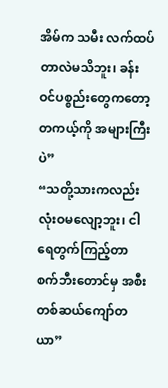အိမ်က သမီး လက်ထပ်တာလဲမသိဘူး၊ ခန်းဝင်ပစ္စည်းတွေကတော့ တကယ့်ကို အများကြီးပဲ”
“သတို့သားကလည်း လုံးဝမလျော့ဘူး၊ ငါ ရေတွက်ကြည့်တာ စက်ဘီးတောင်မှ အစီးတစ်ဆယ်ကျော်တယာ”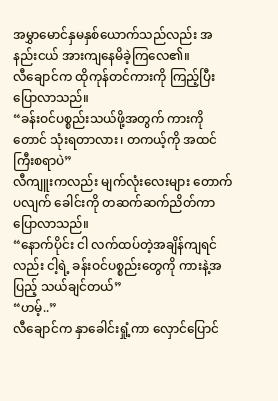အမွှာမောင်နှမနှစ်ယောက်သည်လည်း အနည်းငယ် အားကျနေမိခဲ့ကြလေ၏။
လီချောင်က ထိုကုန်တင်ကားကို ကြည့်ပြီးပြောလာသည်။
“ခန်းဝင်ပစ္စည်းသယ်ဖို့အတွက် ကားကိုတောင် သုံးရတာလား၊ တကယ့်ကို အထင်ကြီးစရာပဲ”
လီကျူးကလည်း မျက်လုံးလေးများ တောက်ပလျက် ခေါင်းကို တဆက်ဆက်ညိတ်ကာ ပြောလာသည်။
“နောက်ပိုင်း ငါ လက်ထပ်တဲ့အချိန်ကျရင်လည်း ငါ့ရဲ့ ခန်းဝင်ပစ္စည်းတွေကို ကားနဲ့အပြည့် သယ်ချင်တယ်”
“ဟမ့်..”
လီချောင်က နှာခေါင်းရှုံ့ကာ လှောင်ပြောင်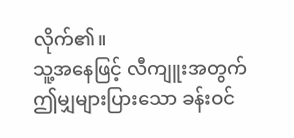လိုက်၏။
သူ့အနေဖြင့် လီကျူးအတွက် ဤမျှများပြားသော ခန်းဝင်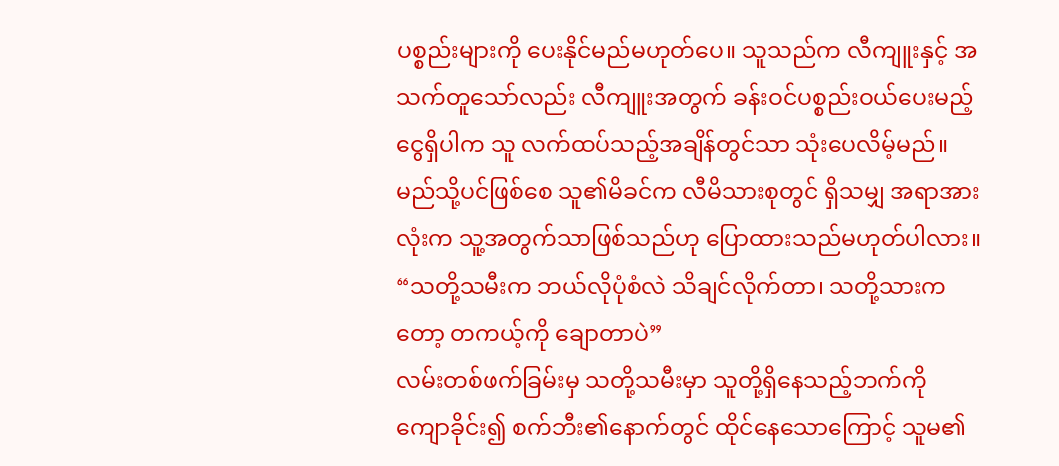ပစ္စည်းများကို ပေးနိုင်မည်မဟုတ်ပေ။ သူသည်က လီကျူးနှင့် အသက်တူသော်လည်း လီကျူးအတွက် ခန်းဝင်ပစ္စည်းဝယ်ပေးမည့် ငွေရှိပါက သူ လက်ထပ်သည့်အချိန်တွင်သာ သုံးပေလိမ့်မည်။
မည်သို့ပင်ဖြစ်စေ သူ၏မိခင်က လီမိသားစုတွင် ရှိသမျှ အရာအားလုံးက သူ့အတွက်သာဖြစ်သည်ဟု ပြောထားသည်မဟုတ်ပါလား။
“သတို့သမီးက ဘယ်လိုပုံစံလဲ သိချင်လိုက်တာ၊ သတို့သားကတော့ တကယ့်ကို ချောတာပဲ”
လမ်းတစ်ဖက်ခြမ်းမှ သတို့သမီးမှာ သူတို့ရှိနေသည့်ဘက်ကို ကျောခိုင်း၍ စက်ဘီး၏နောက်တွင် ထိုင်နေသောကြောင့် သူမ၏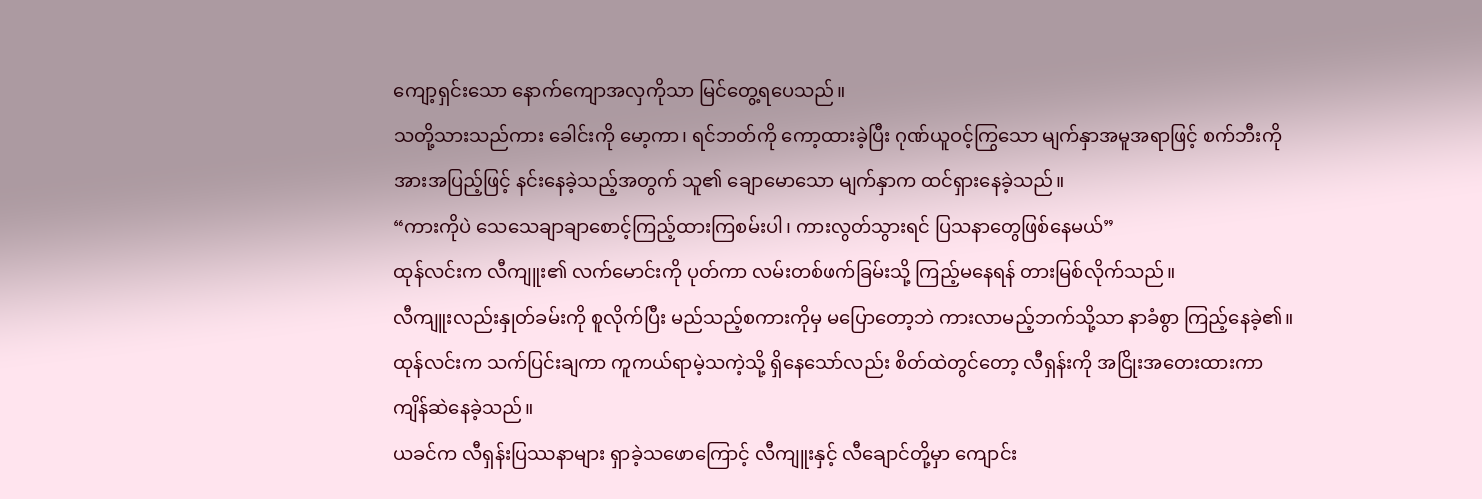ကျော့ရှင်းသော နောက်ကျောအလှကိုသာ မြင်တွေ့ရပေသည်။
သတို့သားသည်ကား ခေါင်းကို မော့ကာ၊ ရင်ဘတ်ကို ကော့ထားခဲ့ပြီး ဂုဏ်ယူဝင့်ကြွသော မျက်နှာအမူအရာဖြင့် စက်ဘီးကို အားအပြည့်ဖြင့် နင်းနေခဲ့သည့်အတွက် သူ၏ ချောမောသော မျက်နှာက ထင်ရှားနေခဲ့သည်။
“ကားကိုပဲ သေသေချာချာစောင့်ကြည့်ထားကြစမ်းပါ၊ ကားလွတ်သွားရင် ပြသနာတွေဖြစ်နေမယ်”
ထုန်လင်းက လီကျူး၏ လက်မောင်းကို ပုတ်ကာ လမ်းတစ်ဖက်ခြမ်းသို့ ကြည့်မနေရန် တားမြစ်လိုက်သည်။
လီကျူးလည်းနှုတ်ခမ်းကို စူလိုက်ပြီး မည်သည့်စကားကိုမှ မပြောတော့ဘဲ ကားလာမည့်ဘက်သို့သာ နာခံစွာ ကြည့်နေခဲ့၏။
ထုန်လင်းက သက်ပြင်းချကာ ကူကယ်ရာမဲ့သကဲ့သို့ ရှိနေသော်လည်း စိတ်ထဲတွင်တော့ လီရှန်းကို အငြိုးအတေးထားကာ ကျိန်ဆဲနေခဲ့သည်။
ယခင်က လီရှန်းပြဿနာများ ရှာခဲ့သဖောကြောင့် လီကျူးနှင့် လီချောင်တို့မှာ ကျောင်း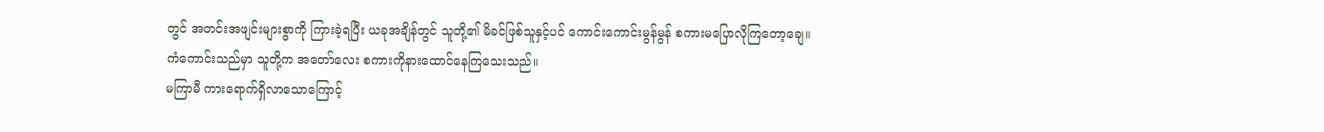တွင် အတင်းအဖျင်းများစွာကို ကြားခဲ့ရပြီး ယခုအချိန်တွင် သူတို့၏ မိခင်ဖြစ်သူနှင့်ပင် ကောင်းကောင်းမွန်မွန် စကားမပြောလိုကြတော့ချေ။
ကံကောင်းသည်မှာ သူတို့က အတော်လေး စကားကိုနားထောင်နေကြသေးသည်။
မကြာမီ ကားရောက်ရှိလာသောကြောင့်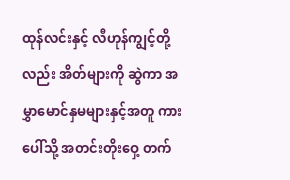ထုန်လင်းနှင့် လီဟုန်ကျွင့်တို့လည်း အိတ်များကို ဆွဲကာ အမွှာမောင်နှမများနှင့်အတူ ကားပေါ်သို့ အတင်းတိုးဝှေ့ တက်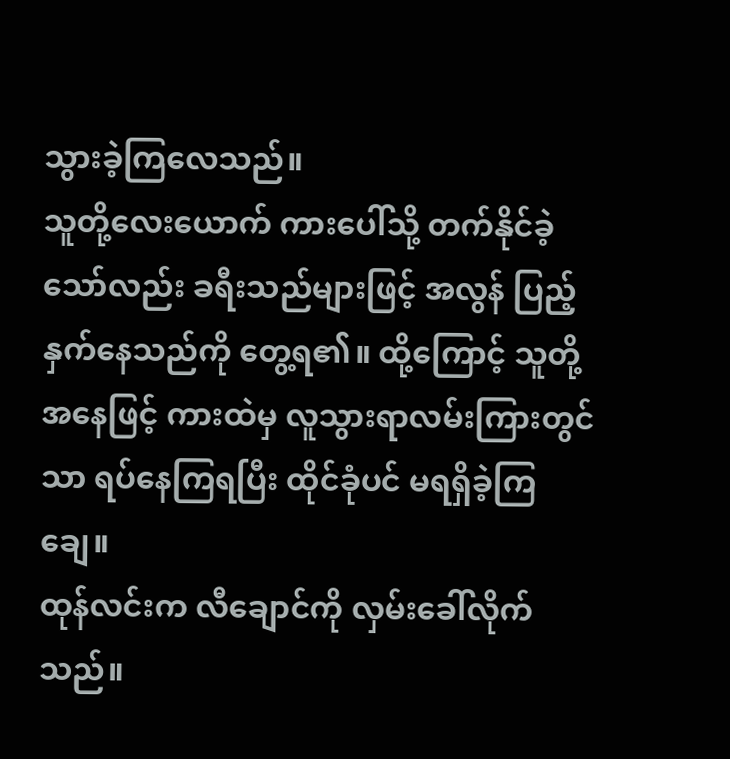သွားခဲ့ကြလေသည်။
သူတို့လေးယောက် ကားပေါ်သို့ တက်နိုင်ခဲ့သော်လည်း ခရီးသည်များဖြင့် အလွန် ပြည့်နှက်နေသည်ကို တွေ့ရ၏။ ထို့ကြောင့် သူတို့အနေဖြင့် ကားထဲမှ လူသွားရာလမ်းကြားတွင်သာ ရပ်နေကြရပြီး ထိုင်ခုံပင် မရရှိခဲ့ကြချေ။
ထုန်လင်းက လီချောင်ကို လှမ်းခေါ်လိုက်သည်။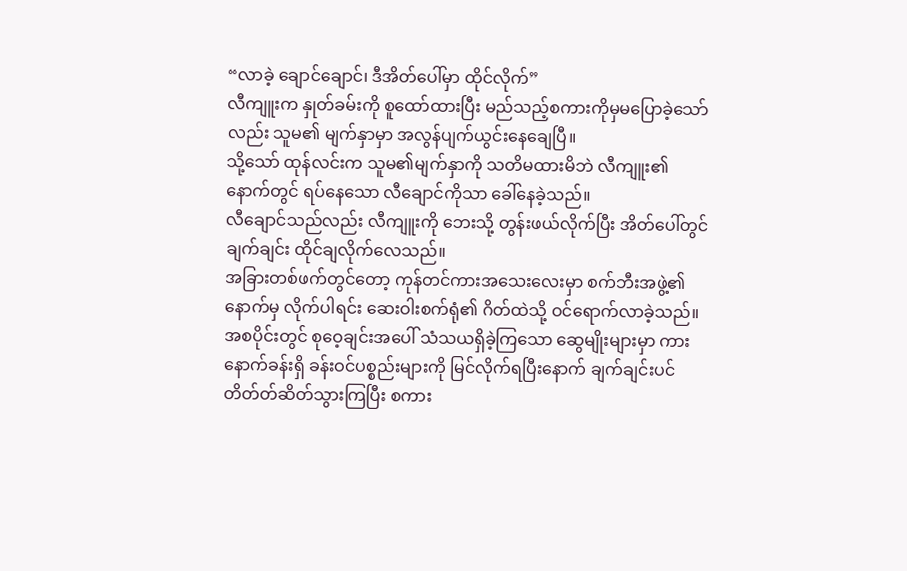“လာခဲ့ ချောင်ချောင်၊ ဒီအိတ်ပေါ်မှာ ထိုင်လိုက်”
လီကျူးက နှုတ်ခမ်းကို စူထော်ထားပြီး မည်သည့်စကားကိုမှမပြောခဲ့သော်လည်း သူမ၏ မျက်နှာမှာ အလွန်ပျက်ယွင်းနေချေပြီ။
သို့သော် ထုန်လင်းက သူမ၏မျက်နှာကို သတိမထားမိဘဲ လီကျူး၏ နောက်တွင် ရပ်နေသော လီချောင်ကိုသာ ခေါ်နေခဲ့သည်။
လီချောင်သည်လည်း လီကျူးကို ဘေးသို့ တွန်းဖယ်လိုက်ပြီး အိတ်ပေါ်တွင် ချက်ချင်း ထိုင်ချလိုက်လေသည်။
အခြားတစ်ဖက်တွင်တော့ ကုန်တင်ကားအသေးလေးမှာ စက်ဘီးအဖွဲ့၏ နောက်မှ လိုက်ပါရင်း ဆေးဝါးစက်ရုံ၏ ဂိတ်ထဲသို့ ဝင်ရောက်လာခဲ့သည်။
အစပိုင်းတွင် စုဝေ့ချင်းအပေါ် သံသယရှိခဲ့ကြသော ဆွေမျိုးများမှာ ကားနောက်ခန်းရှိ ခန်းဝင်ပစ္စည်းများကို မြင်လိုက်ရပြီးနောက် ချက်ချင်းပင် တိတ်တ်ဆိတ်သွားကြပြီး စကား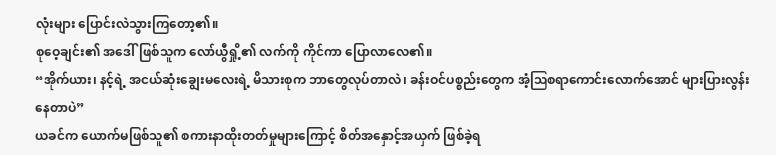လုံးများ ပြောင်းလဲသွားကြတော့၏။
စုဝေ့ချင်း၏ အဒေါ်ဖြစ်သူက လော်ယွီရှို့၏ လက်ကို ကိုင်ကာ ပြောလာလေ၏။
“အိုက်ယား၊ နင့်ရဲ့ အငယ်ဆုံးချွေးမလေးရဲ့ မိသားစုက ဘာတွေလုပ်တာလဲ၊ ခန်းဝင်ပစ္စည်းတွေက အံ့ဩစရာကောင်းလောက်အောင် များပြားလွန်းနေတာပဲ”
ယခင်က ယောက်မဖြစ်သူ၏ စကားနာထိုးတတ်မှုများကြောင့် စိတ်အနှောင့်အယှက် ဖြစ်ခဲ့ရ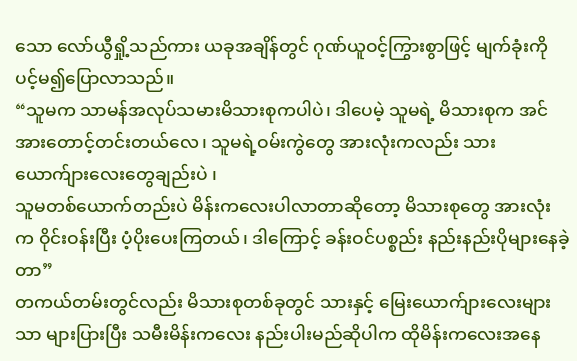သော လော်ယွီရှို့သည်ကား ယခုအချိန်တွင် ဂုဏ်ယူဝင့်ကြွားစွာဖြင့် မျက်ခုံးကိုပင့်မ၍ပြောလာသည်။
“သူမက သာမန်အလုပ်သမားမိသားစုကပါပဲ၊ ဒါပေမဲ့ သူမရဲ့ မိသားစုက အင်အားတောင့်တင်းတယ်လေ၊ သူမရဲ့ဝမ်းကွဲတွေ အားလုံးကလည်း သားယောက်ျားလေးတွေချည်းပဲ ၊
သူမတစ်ယောက်တည်းပဲ မိန်းကလေးပါလာတာဆိုတော့ မိသားစုတွေ အားလုံးက ဝိုင်းဝန်းပြီး ပံ့ပိုးပေးကြတယ်၊ ဒါကြောင့် ခန်းဝင်ပစ္စည်း နည်းနည်းပိုများနေခဲ့တာ”
တကယ်တမ်းတွင်လည်း မိသားစုတစ်ခုတွင် သားနှင့် မြေးယောက်ျားလေးများသာ များပြားပြီး သမီးမိန်းကလေး နည်းပါးမည်ဆိုပါက ထိုမိန်းကလေးအနေ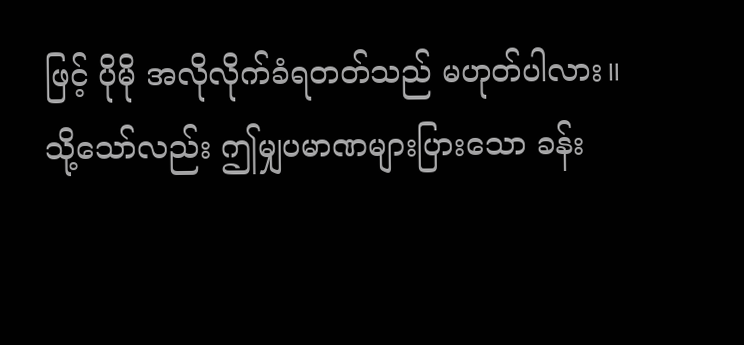ဖြင့် ပိုမို အလိုလိုက်ခံရတတ်သည် မဟုတ်ပါလား။
သို့သော်လည်း ဤမျှပမာဏများပြားသော ခန်း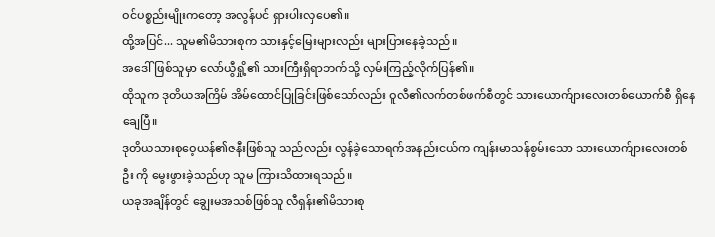ဝင်ပစ္စည်းမျိုးကတော့ အလွန်ပင် ရှားပါးလှပေ၏။
ထို့အပြင်... သူမ၏မိသားစုက သားနှင့်မြေးများလည်း များပြားနေခဲ့သည်။
အဒေါ်ဖြစ်သူမှာ လော်ယွီရှို့၏ သားကြီးရှိရာဘက်သို့ လှမ်းကြည့်လိုက်ပြန်၏။
ထိုသူက ဒုတိယအကြိမ် အိမ်ထောင်ပြုခြင်းဖြစ်သော်လည်း ဝူလီ၏လက်တစ်ဖက်စီတွင် သားယောက်ျားလေးတစ်ယောက်စီ ရှိနေချေပြီ။
ဒုတိယသားစုဝေ့ယန်၏ဇနီးဖြစ်သူ သည်လည်း လွန်ခဲ့သောရက်အနည်းငယ်က ကျန်းမာသန်စွမ်းသော သားယောက်ျားလေးတစ်ဦး ကို မွေးဖွားခဲ့သည်ဟု သူမ ကြားသိထားရသည်။
ယခုအချိန်တွင် ချွေးမအသစ်ဖြစ်သူ လီရှန်း၏မိသားစု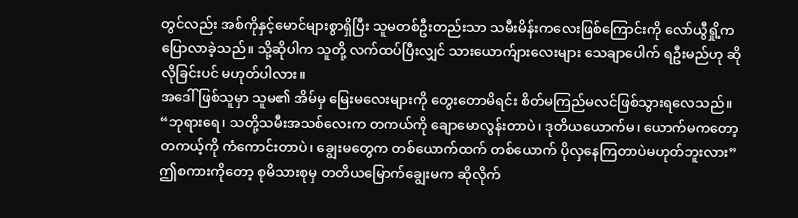တွင်လည်း အစ်ကိုနှင့်မောင်များစွာရှိပြီး သူမတစ်ဦးတည်းသာ သမီးမိန်းကလေးဖြစ်ကြောင်းကို လော်ယွီရှို့က ပြောလာခဲ့သည်။ သို့ဆိုပါက သူတို့ လက်ထပ်ပြီးလျှင် သားယောက်ျားလေးများ သေချာပေါက် ရဦးမည်ဟု ဆိုလိုခြင်းပင် မဟုတ်ပါလား။
အဒေါ်ဖြစ်သူမှာ သူမ၏ အိမ်မှ မြေးမလေးများကို တွေးတောမိရင်း စိတ်မကြည်မလင်ဖြစ်သွားရလေသည်။
“ဘုရားရေ၊ သတို့သမီးအသစ်လေးက တကယ်ကို ချောမောလွန်းတာပဲ၊ ဒုတိယယောက်မ၊ ယောက်မကတော့ တကယ့်ကို ကံကောင်းတာပဲ၊ ချွေးမတွေက တစ်ယောက်ထက် တစ်ယောက် ပိုလှနေကြတာပဲမဟုတ်ဘူးလား”
ဤစကားကိုတော့ စုမိသားစုမှ တတိယမြောက်ချွေးမက ဆိုလိုက်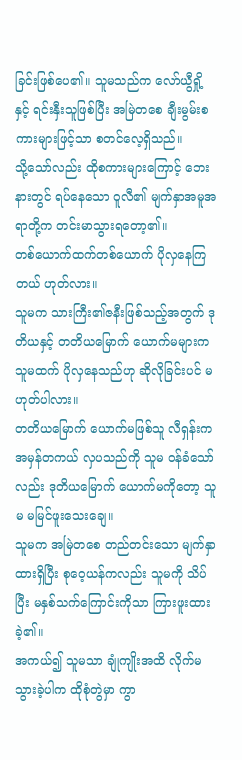ခြင်းဖြစ်ပေ၏။ သူမသည်က လော်ယွီရှို့နှင့် ရင်းနှီးသူဖြစ်ပြီး အမြဲတစေ ချီးမွမ်းစကားများဖြင့်သာ စတင်လေ့ရှိသည်။
သို့သော်လည်း ထိုစကားများကြောင့် ဘေးနားတွင် ရပ်နေသော ဝူလီ၏ မျက်နှာအမူအရာတို့က တင်းမာသွားရတော့၏။
တစ်ယောက်ထက်တစ်ယောက် ပိုလှနေကြတယ် ဟုတ်လား။
သူမက သားကြီး၏ဇနီးဖြစ်သည့်အတွက် ဒုတိယနှင့် တတိယမြောက် ယောက်မများက သူမထက် ပိုလှနေသည်ဟု ဆိုလိုခြင်းပင် မဟုတ်ပါလား။
တတိယမြောက် ယောက်မဖြစ်သူ လီရှန်းက အမှန်တကယ် လှပသည်ကို သူမ ဝန်ခံသော်လည်း ဒုတိယမြောက် ယောက်မကိုတော့ သူမ မမြင်ဖူးသေးချေ။
သူမက အမြဲတစေ တည်တင်းသော မျက်နှာထားရှိပြီး စုဝေ့ယန်ကလည်း သူမကို သိပ်ပြီး မနှစ်သက်ကြောင်းကိုသာ ကြားဖူးထားခဲ့၏။
အကယ်၍ သူမသာ ချုံကျိုးအထိ လိုက်မသွားခဲ့ပါက ထိုစုံတွဲမှာ ကွာ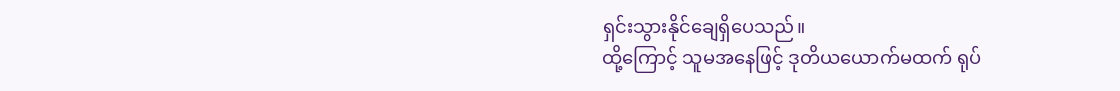ရှင်းသွားနိုင်ချေရှိပေသည်။
ထို့ကြောင့် သူမအနေဖြင့် ဒုတိယယောက်မထက် ရုပ်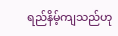ရည်နိမ့်ကျသည်ဟု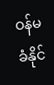ဝန်မခံနိုင်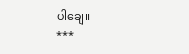ပါချေ။
***